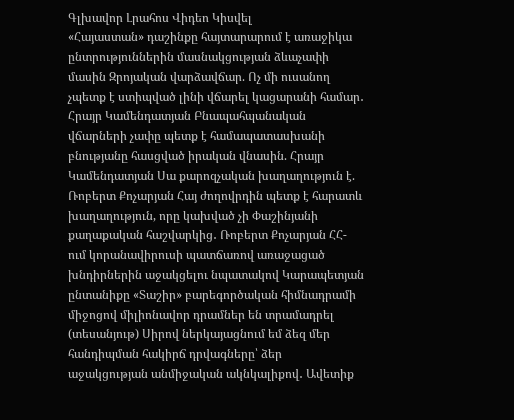Գլխավոր Լրահոս Վիդեո Կիսվել
«Հայաստան» դաշինքը հայտարարում է առաջիկա ընտրություններին մասնակցության ձևաչափի մասին Զրոյական վարձավճար. Ոչ մի ուսանող չպետք է ստիպված լինի վճարել կացարանի համար․ Հրայր Կամենդատյան Բնապահպանական վճարների չափը պետք է համապատասխանի բնությանը հասցված իրական վնասին. Հրայր Կամենդատյան Սա քարոզչական խաղաղություն է. Ռոբերտ Քոչարյան Հայ ժողովրդին պետք է հարատև խաղաղություն, որը կախված չի Փաշինյանի քաղաքական հաշվարկից․ Ռոբերտ Քոչարյան ՀՀ-ում կորանավիրուսի պատճառով առաջացած խնդիրներին աջակցելու նպատակով Կարապետյան ընտանիքը «Տաշիր» բարեգործական հիմնադրամի միջոցով միլիոնավոր դրամներ են տրամադրել (տեսանյութ) Սիրով ներկայացնում եմ ձեզ մեր հանդիպման հակիրճ դրվագները՝ ձեր աջակցության անմիջական ակնկալիքով․ Ավետիք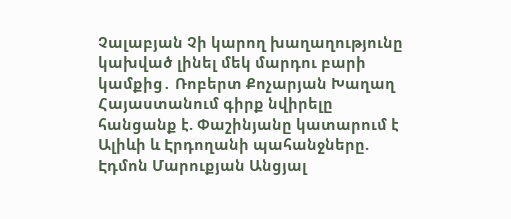Չալաբյան Չի կարող խաղաղությունը կախված լինել մեկ մարդու բարի կամքից․ Ռոբերտ Քոչարյան Խաղաղ Հայաստանում գիրք նվիրելը հանցանք է. Փաշինյանը կատարում է Ալիևի և Էրդողանի պահանջները. Էդմոն Մարուքյան Անցյալ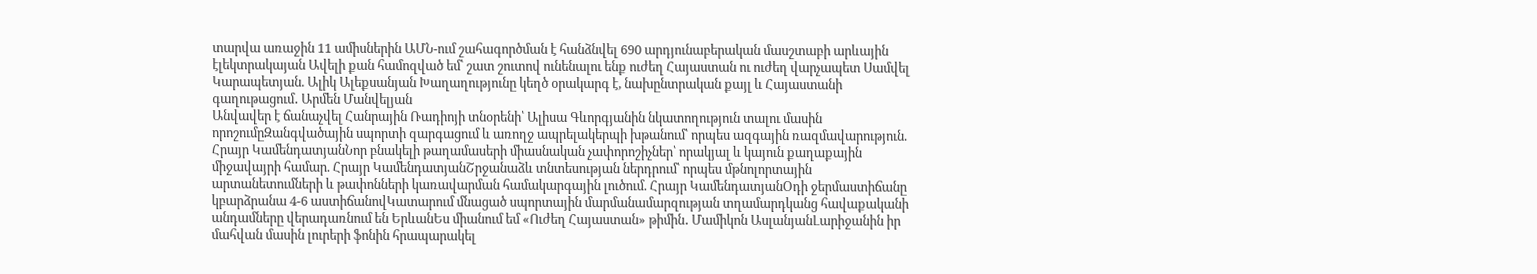տարվա առաջին 11 ամիսներին ԱՄՆ-ում շահագործման է հանձնվել 690 արդյունաբերական մասշտաբի արևային էլեկտրակայան Ավելի քան համոզված եմ՝ շատ շուտով ունենալու ենք ուժեղ Հայաստան ու ուժեղ վարչապետ Սամվել Կարապետյան. Ալիկ Ալեքսանյան Խաղաղությունը կեղծ օրակարգ է, նախընտրական քայլ և Հայաստանի գաղութացում․ Արմեն Մանվելյան
Անվավեր է ճանաչվել Հանրային Ռադիոյի տնօրենի՝ Ալիսա Գևորգյանին նկատողություն տալու մասին որոշումըԶանգվածային սպորտի զարգացում և առողջ ապրելակերպի խթանում՝ որպես ազգային ռազմավարություն. Հրայր ԿամենդատյանՆոր բնակելի թաղամասերի միասնական չափորոշիչներ՝ որակյալ և կայուն քաղաքային միջավայրի համար. Հրայր ԿամենդատյանՇրջանաձև տնտեսության ներդրում՝ որպես մթնոլորտային արտանետումների և թափոնների կառավարման համակարգային լուծում. Հրայր ԿամենդատյանՕդի ջերմաստիճանը կբարձրանա 4-6 աստիճանովԿատարում մնացած սպորտային մարմանամարզության տղամարդկանց հավաքականի անդամները վերադառնում են ԵրևանԵս միանում եմ «Ուժեղ Հայաստան» թիմին․ Մամիկոն ԱսլանյանԼարիջանին իր մահվան մասին լուրերի ֆոնին հրապարակել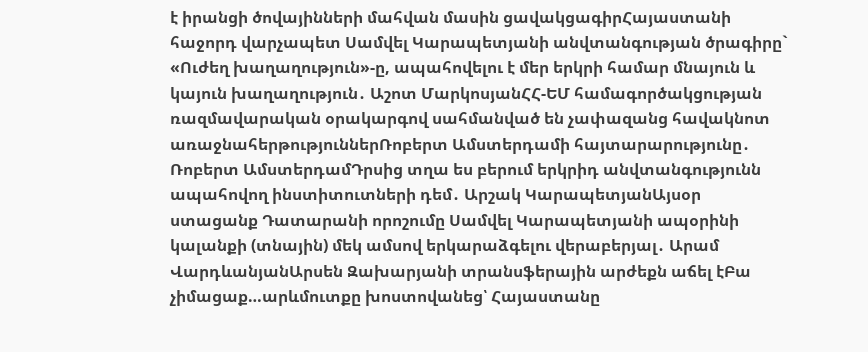է իրանցի ծովայինների մահվան մասին ցավակցագիրՀայաստանի հաջորդ վարչապետ Սամվել Կարապետյանի անվտանգության ծրագիրը` «Ուժեղ խաղաղություն»-ը, ապահովելու է մեր երկրի համար մնայուն և կայուն խաղաղություն․ Աշոտ ՄարկոսյանՀՀ-ԵՄ համագործակցության ռազմավարական օրակարգով սահմանված են չափազանց հավակնոտ առաջնահերթություններՌոբերտ Ամստերդամի հայտարարությունը․ Ռոբերտ ԱմստերդամԴրսից տղա ես բերում երկրիդ անվտանգությունն ապահովող ինստիտուտների դեմ․ Արշակ ԿարապետյանԱյսօր ստացանք Դատարանի որոշումը Սամվել Կարապետյանի ապօրինի կալանքի (տնային) մեկ ամսով երկարաձգելու վերաբերյալ․ Արամ ՎարդևանյանԱրսեն Զախարյանի տրանսֆերային արժեքն աճել էԲա չիմացաք…արևմուտքը խոստովանեց՝ Հայաստանը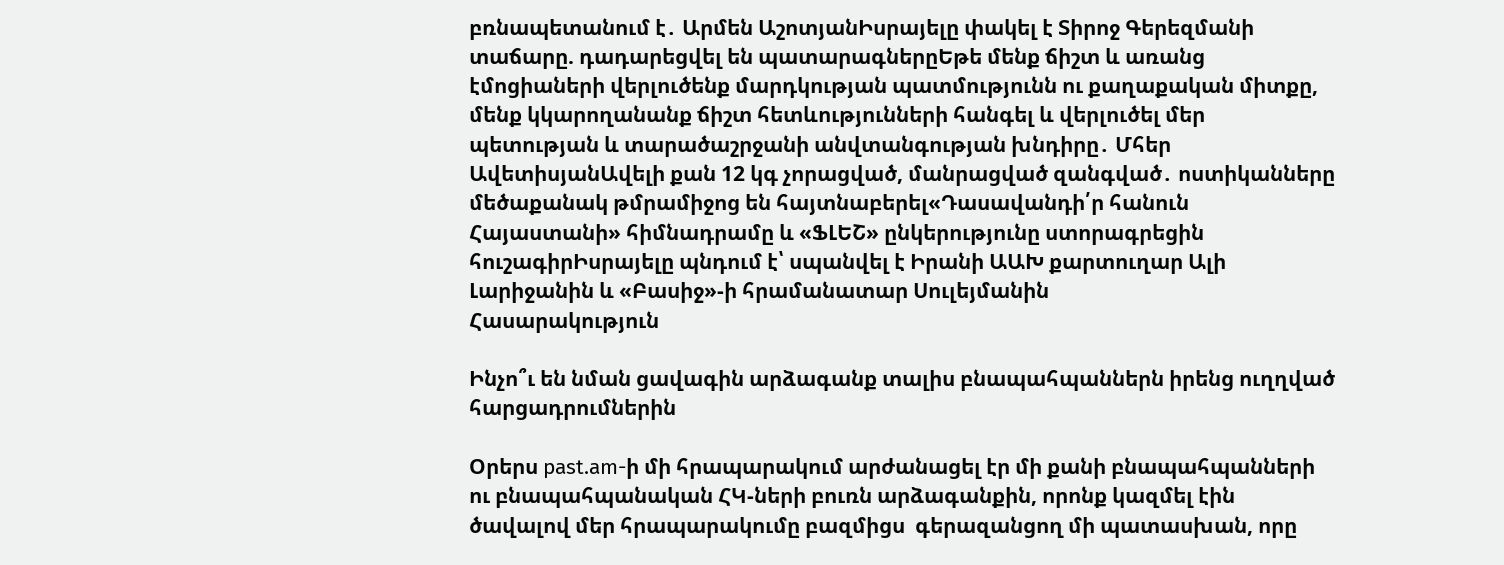բռնապետանում է․ Արմեն ԱշոտյանԻսրայելը փակել է Տիրոջ Գերեզմանի տաճարը. դադարեցվել են պատարագներըԵթե մենք ճիշտ և առանց էմոցիաների վերլուծենք մարդկության պատմությունն ու քաղաքական միտքը, մենք կկարողանանք ճիշտ հետևությունների հանգել և վերլուծել մեր պետության և տարածաշրջանի անվտանգության խնդիրը․ Մհեր ԱվետիսյանԱվելի քան 12 կգ չորացված, մանրացված զանգված․ ոստիկանները մեծաքանակ թմրամիջոց են հայտնաբերել«Դասավանդի՛ր հանուն Հայաստանի» հիմնադրամը և «ՖԼԵՇ» ընկերությունը ստորագրեցին հուշագիրԻսրայելը պնդում է՝ սպանվել է Իրանի ԱԱԽ քարտուղար Ալի Լարիջանին և «Բասիջ»-ի հրամանատար Սուլեյմանին
Հասարակություն

Ինչո՞ւ են նման ցավագին արձագանք տալիս բնապահպաններն իրենց ուղղված հարցադրումներին

Օրերս past.am-ի մի հրապարակում արժանացել էր մի քանի բնապահպանների ու բնապահպանական ՀԿ-ների բուռն արձագանքին, որոնք կազմել էին ծավալով մեր հրապարակումը բազմիցս  գերազանցող մի պատասխան, որը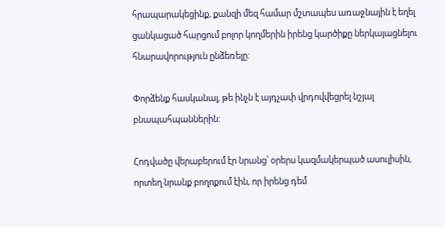հրապարակեցինք, քանզի մեզ համար մշտապես առաջնային է եղել ցանկացած հարցում բոլոր կողմերին իրենց կարծիքը ներկայացնելու հնարավորություն ընձեռելը:

Փորձենք հասկանալ, թե ինչն է այդչափ վրդովվեցրել նշյալ բնապահպաններին:

Հոդվածը վերաբերում էր նրանց՝ օրերս կազմակերպած ասուլիսին, որտեղ նրանք բողոքում էին, որ իրենց դեմ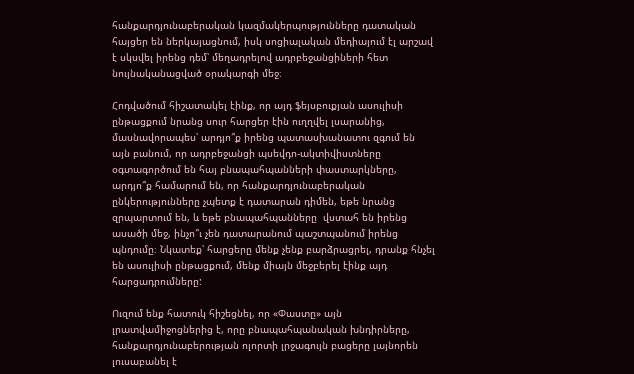հանքարդյունաբերական կազմակերպությունները դատական հայցեր են ներկայացնում, իսկ սոցիալական մեդիայում էլ արշավ է սկսվել իրենց դեմ՝ մեղադրելով ադրբեջանցիների հետ նույնականացված օրակարգի մեջ։

Հոդվածում հիշատակել էինք, որ այդ ֆեյսբուքյան ասուլիսի ընթացքում նրանց սուր հարցեր էին ուղղվել լսարանից, մասնավորապես՝ արդյո՞ք իրենց պատասխանատու զգում են այն բանում, որ ադրբեջանցի պսեվդո-ակտիվիստները օգտագործում են հայ բնապահպանների փաստարկները, արդյո՞ք համարում են, որ հանքարդյունաբերական ընկերությունները չպետք է դատարան դիմեն, եթե նրանց զրպարտում են, և եթե բնապահպանները  վստահ են իրենց ասածի մեջ, ինչո՞ւ չեն դատարանում պաշտպանում իրենց պնդումը։ Նկատեք՝ հարցերը մենք չենք բարձրացրել, դրանք հնչել են ասուլիսի ընթացքում, մենք միայն մեջբերել էինք այդ հարցադրումները:

Ուզում ենք հատուկ հիշեցնել, որ «Փաստը» այն լրատվամիջոցներից է, որը բնապահպանական խնդիրները, հանքարդյունաբերության ոլորտի լրջագույն բացերը լայնորեն լուսաբանել է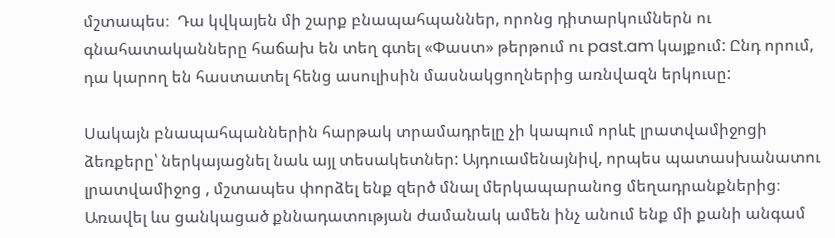մշտապես։  Դա կվկայեն մի շարք բնապահպաններ, որոնց դիտարկումներն ու գնահատականները հաճախ են տեղ գտել «Փաստ» թերթում ու past.am կայքում: Ընդ որում, դա կարող են հաստատել հենց ասուլիսին մասնակցողներից առնվազն երկուսը:

Սակայն բնապահպաններին հարթակ տրամադրելը չի կապում որևէ լրատվամիջոցի ձեռքերը՝ ներկայացնել նաև այլ տեսակետներ: Այդուամենայնիվ, որպես պատասխանատու լրատվամիջոց , մշտապես փորձել ենք զերծ մնալ մերկապարանոց մեղադրանքներից։ Առավել ևս ցանկացած քննադատության ժամանակ ամեն ինչ անում ենք մի քանի անգամ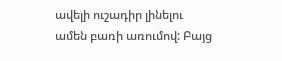ավելի ուշադիր լինելու ամեն բառի առումով: Բայց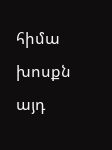հիմա խոսքն այդ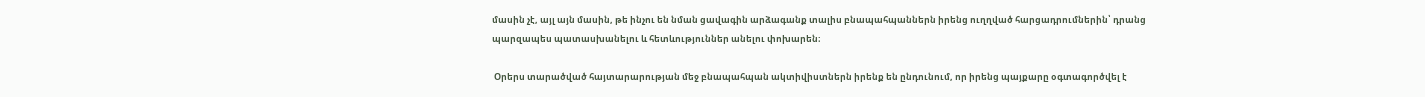մասին չէ, այլ այն մասին, թե ինչու են նման ցավագին արձագանք տալիս բնապահպաններն իրենց ուղղված հարցադրումներին՝ դրանց պարզապես պատասխանելու և հետևություններ անելու փոխարեն։

 Օրերս տարածված հայտարարության մեջ բնապահպան ակտիվիստներն իրենք են ընդունում, որ իրենց պայքարը օգտագործվել է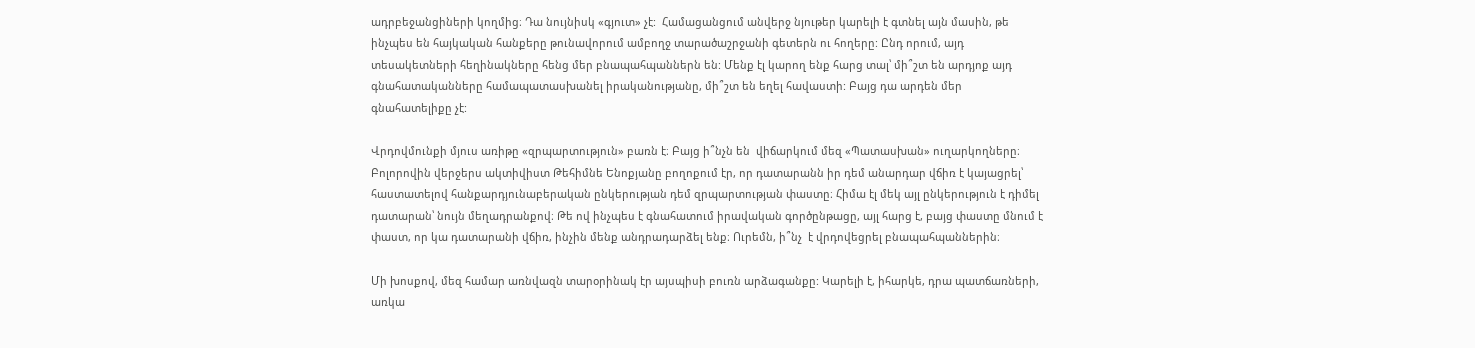ադրբեջանցիների կողմից։ Դա նույնիսկ «գյուտ» չէ:  Համացանցում անվերջ նյութեր կարելի է գտնել այն մասին, թե ինչպես են հայկական հանքերը թունավորում ամբողջ տարածաշրջանի գետերն ու հողերը: Ընդ որում, այդ տեսակետների հեղինակները հենց մեր բնապահպաններն են: Մենք էլ կարող ենք հարց տալ՝ մի՞շտ են արդյոք այդ գնահատականները համապատասխանել իրականությանը, մի՞շտ են եղել հավաստի: Բայց դա արդեն մեր գնահատելիքը չէ:

Վրդովմունքի մյուս առիթը «զրպարտություն» բառն է։ Բայց ի՞նչն են  վիճարկում մեզ «Պատասխան» ուղարկողները։ Բոլորովին վերջերս ակտիվիստ Թեհիմնե Ենոքյանը բողոքում էր, որ դատարանն իր դեմ անարդար վճիռ է կայացրել՝ հաստատելով հանքարդյունաբերական ընկերության դեմ զրպարտության փաստը։ Հիմա էլ մեկ այլ ընկերություն է դիմել դատարան՝ նույն մեղադրանքով։ Թե ով ինչպես է գնահատում իրավական գործընթացը, այլ հարց է, բայց փաստը մնում է փաստ, որ կա դատարանի վճիռ, ինչին մենք անդրադարձել ենք։ Ուրեմն, ի՞նչ  է վրդովեցրել բնապահպաններին։

Մի խոսքով, մեզ համար առնվազն տարօրինակ էր այսպիսի բուռն արձագանքը: Կարելի է, իհարկե, դրա պատճառների, առկա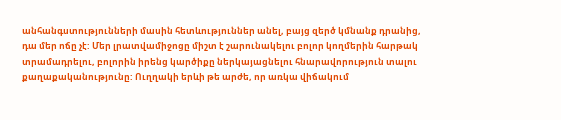անհանգստությունների մասին հետևություններ անել, բայց զերծ կմնանք դրանից, դա մեր ոճը չէ: Մեր լրատվամիջոցը միշտ է շարունակելու բոլոր կողմերին հարթակ տրամադրելու, բոլորին իրենց կարծիքը ներկայացնելու հնարավորություն տալու քաղաքականությունը: Ուղղակի երևի թե արժե, որ առկա վիճակում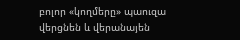բոլոր «կողմերը» պաուզա վերցնեն և վերանայեն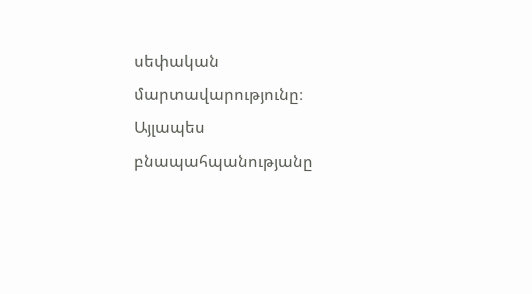սեփական մարտավարությունը։ Այլապես բնապահպանությանը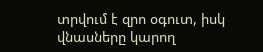տրվում է զրո օգուտ, իսկ վնասները կարող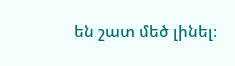են շատ մեծ լինել։